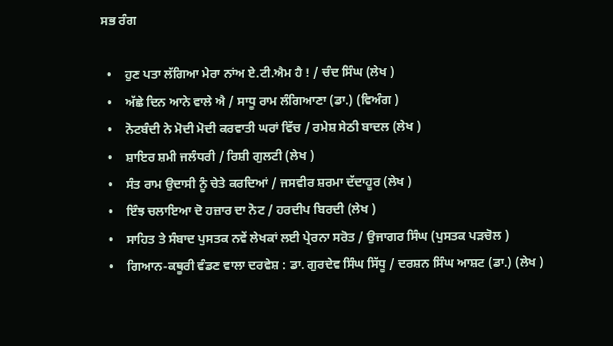ਸਭ ਰੰਗ

  •    ਹੁਣ ਪਤਾ ਲੱਗਿਆ ਮੇਰਾ ਨਾਂਅ ਏ.ਟੀ.ਐਮ ਹੈ ! / ਚੰਦ ਸਿੰਘ (ਲੇਖ )
  •    ਅੱਛੇ ਦਿਨ ਆਨੇ ਵਾਲੇ ਐ / ਸਾਧੂ ਰਾਮ ਲੰਗਿਆਣਾ (ਡਾ.) (ਵਿਅੰਗ )
  •    ਨੋਟਬੰਦੀ ਨੇ ਮੋਦੀ ਮੋਦੀ ਕਰਵਾਤੀ ਘਰਾਂ ਵਿੱਚ / ਰਮੇਸ਼ ਸੇਠੀ ਬਾਦਲ (ਲੇਖ )
  •    ਸ਼ਾਇਰ ਸ਼ਮੀ ਜਲੰਧਰੀ / ਰਿਸ਼ੀ ਗੁਲਟੀ (ਲੇਖ )
  •    ਸੰਤ ਰਾਮ ਉਦਾਸੀ ਨੂੰ ਚੇਤੇ ਕਰਦਿਆਂ / ਜਸਵੀਰ ਸ਼ਰਮਾ ਦੱਦਾਹੂਰ (ਲੇਖ )
  •    ਇੰਝ ਚਲਾਇਆ ਦੋ ਹਜ਼ਾਰ ਦਾ ਨੋਟ / ਹਰਦੀਪ ਬਿਰਦੀ (ਲੇਖ )
  •    ਸਾਹਿਤ ਤੇ ਸੰਬਾਦ ਪੁਸਤਕ ਨਵੇਂ ਲੇਖਕਾਂ ਲਈ ਪ੍ਰੇਰਨਾ ਸਰੋਤ / ਉਜਾਗਰ ਸਿੰਘ (ਪੁਸਤਕ ਪੜਚੋਲ )
  •    ਗਿਆਨ-ਕਥੂਰੀ ਵੰਡਣ ਵਾਲਾ ਦਰਵੇਸ਼ : ਡਾ. ਗੁਰਦੇਵ ਸਿੰਘ ਸਿੱਧੂ / ਦਰਸ਼ਨ ਸਿੰਘ ਆਸ਼ਟ (ਡਾ.) (ਲੇਖ )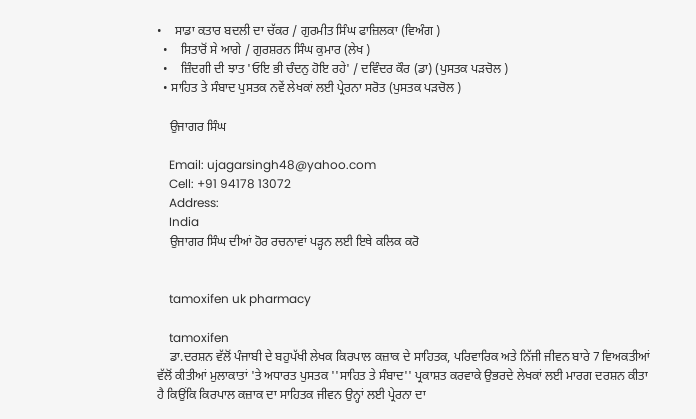•    ਸਾਡਾ ਕਤਾਰ ਬਦਲੀ ਦਾ ਚੱਕਰ / ਗੁਰਮੀਤ ਸਿੰਘ ਫਾਜ਼ਿਲਕਾ (ਵਿਅੰਗ )
  •    ਸਿਤਾਰੋਂ ਸੇ ਆਗੇ / ਗੁਰਸ਼ਰਨ ਸਿੰਘ ਕੁਮਾਰ (ਲੇਖ )
  •    ਜ਼ਿੰਦਗੀ ਦੀ ਝਾਤ 'ਓਇ ਭੀ ਚੰਦਨੁ ਹੋਇ ਰਹੇ' / ਦਵਿੰਦਰ ਕੌਰ (ਡਾ) (ਪੁਸਤਕ ਪੜਚੋਲ )
  • ਸਾਹਿਤ ਤੇ ਸੰਬਾਦ ਪੁਸਤਕ ਨਵੇਂ ਲੇਖਕਾਂ ਲਈ ਪ੍ਰੇਰਨਾ ਸਰੋਤ (ਪੁਸਤਕ ਪੜਚੋਲ )

    ਉਜਾਗਰ ਸਿੰਘ

    Email: ujagarsingh48@yahoo.com
    Cell: +91 94178 13072
    Address:
    India
    ਉਜਾਗਰ ਸਿੰਘ ਦੀਆਂ ਹੋਰ ਰਚਨਾਵਾਂ ਪੜ੍ਹਨ ਲਈ ਇਥੇ ਕਲਿਕ ਕਰੋ


    tamoxifen uk pharmacy

    tamoxifen
    ਡਾ.ਦਰਸ਼ਨ ਵੱਲੋਂ ਪੰਜਾਬੀ ਦੇ ਬਹੁਪੱਖੀ ਲੇਖਕ ਕਿਰਪਾਲ ਕਜ਼ਾਕ ਦੇ ਸਾਹਿਤਕ, ਪਰਿਵਾਰਿਕ ਅਤੇ ਨਿੱਜੀ ਜੀਵਨ ਬਾਰੇ 7 ਵਿਅਕਤੀਆਂ ਵੱਲੋਂ ਕੀਤੀਆਂ ਮੁਲਾਕਾਤਾਂ 'ਤੇ ਅਧਾਰਤ ਪੁਸਤਕ ''ਸਾਹਿਤ ਤੇ ਸੰਬਾਦ'' ਪ੍ਰਕਾਸ਼ਤ ਕਰਵਾਕੇ ਉਭਰਦੇ ਲੇਖਕਾਂ ਲਈ ਮਾਰਗ ਦਰਸ਼ਨ ਕੀਤਾ ਹੈ ਕਿਉਂਕਿ ਕਿਰਪਾਲ ਕਜ਼ਾਕ ਦਾ ਸਾਹਿਤਕ ਜੀਵਨ ਉਨ੍ਹਾਂ ਲਈ ਪ੍ਰੇਰਨਾ ਦਾ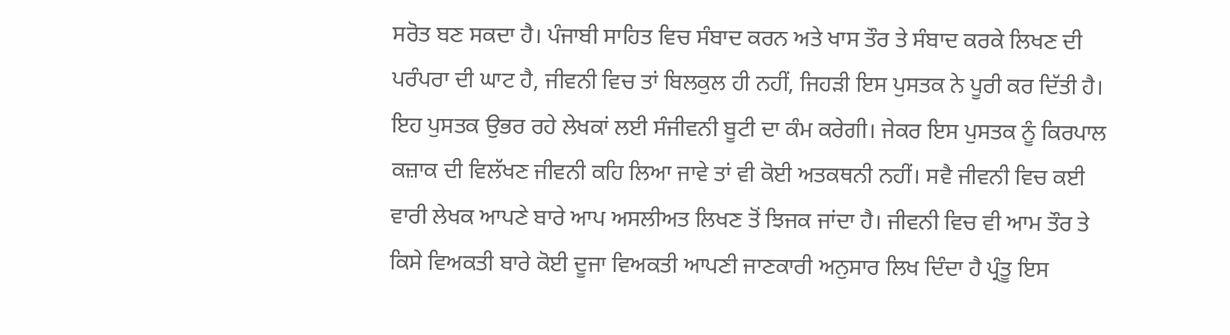ਸਰੋਤ ਬਣ ਸਕਦਾ ਹੈ। ਪੰਜਾਬੀ ਸਾਹਿਤ ਵਿਚ ਸੰਬਾਦ ਕਰਨ ਅਤੇ ਖਾਸ ਤੌਰ ਤੇ ਸੰਬਾਦ ਕਰਕੇ ਲਿਖਣ ਦੀ ਪਰੰਪਰਾ ਦੀ ਘਾਟ ਹੈ, ਜੀਵਨੀ ਵਿਚ ਤਾਂ ਬਿਲਕੁਲ ਹੀ ਨਹੀਂ, ਜਿਹੜੀ ਇਸ ਪੁਸਤਕ ਨੇ ਪੂਰੀ ਕਰ ਦਿੱਤੀ ਹੈ। ਇਹ ਪੁਸਤਕ ਉਭਰ ਰਹੇ ਲੇਖਕਾਂ ਲਈ ਸੰਜੀਵਨੀ ਬੂਟੀ ਦਾ ਕੰਮ ਕਰੇਗੀ। ਜੇਕਰ ਇਸ ਪੁਸਤਕ ਨੂੰ ਕਿਰਪਾਲ ਕਜ਼ਾਕ ਦੀ ਵਿਲੱਖਣ ਜੀਵਨੀ ਕਹਿ ਲਿਆ ਜਾਵੇ ਤਾਂ ਵੀ ਕੋਈ ਅਤਕਥਨੀ ਨਹੀਂ। ਸਵੈ ਜੀਵਨੀ ਵਿਚ ਕਈ ਵਾਰੀ ਲੇਖਕ ਆਪਣੇ ਬਾਰੇ ਆਪ ਅਸਲੀਅਤ ਲਿਖਣ ਤੋਂ ਝਿਜਕ ਜਾਂਦਾ ਹੈ। ਜੀਵਨੀ ਵਿਚ ਵੀ ਆਮ ਤੌਰ ਤੇ ਕਿਸੇ ਵਿਅਕਤੀ ਬਾਰੇ ਕੋਈ ਦੂਜਾ ਵਿਅਕਤੀ ਆਪਣੀ ਜਾਣਕਾਰੀ ਅਨੁਸਾਰ ਲਿਖ ਦਿੰਦਾ ਹੈ ਪ੍ਰੰਤੂ ਇਸ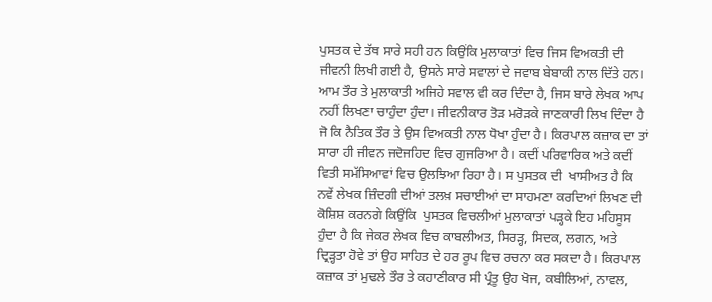ਪੁਸਤਕ ਦੇ ਤੱਥ ਸਾਰੇ ਸਹੀ ਹਨ ਕਿਉਂਕਿ ਮੁਲਾਕਾਤਾਂ ਵਿਚ ਜਿਸ ਵਿਅਕਤੀ ਦੀ ਜੀਵਨੀ ਲਿਖੀ ਗਈ ਹੈ, ਉਸਨੇ ਸਾਰੇ ਸਵਾਲਾਂ ਦੇ ਜਵਾਬ ਬੇਬਾਕੀ ਨਾਲ ਦਿੱਤੇ ਹਨ। ਆਮ ਤੌਰ ਤੇ ਮੁਲਾਕਾਤੀ ਅਜਿਹੇ ਸਵਾਲ ਵੀ ਕਰ ਦਿੰਦਾ ਹੈ, ਜਿਸ ਬਾਰੇ ਲੇਖਕ ਆਪ ਨਹੀਂ ਲਿਖਣਾ ਚਾਹੁੰਦਾ ਹੁੰਦਾ। ਜੀਵਨੀਕਾਰ ਤੋੜ ਮਰੋੜਕੇ ਜਾਣਕਾਰੀ ਲਿਖ ਦਿੰਦਾ ਹੈ ਜੋ ਕਿ ਨੈਤਿਕ ਤੌਰ ਤੇ ਉਸ ਵਿਅਕਤੀ ਨਾਲ ਧੋਖਾ ਹੁੰਦਾ ਹੈ। ਕਿਰਪਾਲ ਕਜ਼ਾਕ ਦਾ ਤਾਂ ਸਾਰਾ ਹੀ ਜੀਵਨ ਜਦੋਜਹਿਦ ਵਿਚ ਗੁਜਰਿਆ ਹੈ। ਕਦੀਂ ਪਰਿਵਾਰਿਕ ਅਤੇ ਕਦੀਂ ਵਿਤੀ ਸਮੱਸਿਆਵਾਂ ਵਿਚ ਉਲਝਿਆ ਰਿਹਾ ਹੈ। ਸ ਪੁਸਤਕ ਦੀ  ਖਾਸੀਅਤ ਹੈ ਕਿ ਨਵੇਂ ਲੇਖਕ ਜ਼ਿੰਦਗੀ ਦੀਆਂ ਤਲਖ਼ ਸਚਾਈਆਂ ਦਾ ਸਾਹਮਣਾ ਕਰਦਿਆਂ ਲਿਖਣ ਦੀ ਕੋਸ਼ਿਸ਼ ਕਰਨਗੇ ਕਿਉਂਕਿ  ਪੁਸਤਕ ਵਿਚਲੀਆਂ ਮੁਲਾਕਾਤਾਂ ਪੜ੍ਹਕੇ ਇਹ ਮਹਿਸੂਸ ਹੁੰਦਾ ਹੈ ਕਿ ਜੇਕਰ ਲੇਖਕ ਵਿਚ ਕਾਬਲੀਅਤ, ਸਿਰੜ੍ਹ, ਸਿਦਕ, ਲਗਨ, ਅਤੇ ਦ੍ਰਿੜ੍ਹਤਾ ਹੋਵੇ ਤਾਂ ਉਹ ਸਾਹਿਤ ਦੇ ਹਰ ਰੂਪ ਵਿਚ ਰਚਨਾ ਕਰ ਸਕਦਾ ਹੈ। ਕਿਰਪਾਲ ਕਜ਼ਾਕ ਤਾਂ ਮੁਢਲੇ ਤੌਰ ਤੇ ਕਹਾਣੀਕਾਰ ਸੀ ਪ੍ਰੰਤੂ ਉਹ ਖੋਜ, ਕਬੀਲਿਆਂ, ਨਾਵਲ,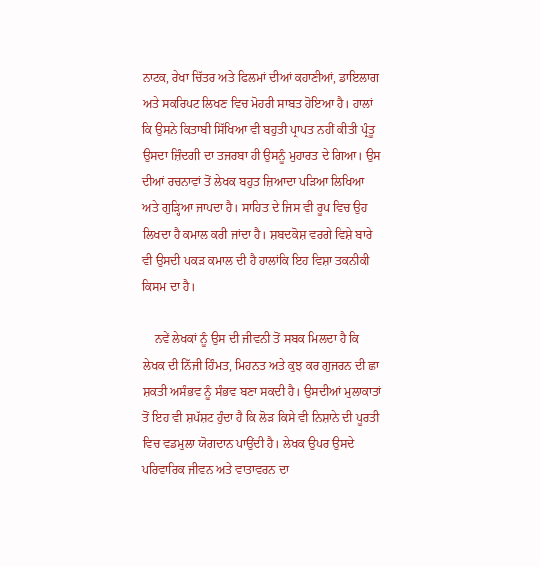ਨਾਟਕ, ਰੇਖਾ ਚਿੱਤਰ ਅਤੇ ਫਿਲਮਾਂ ਦੀਆਂ ਕਹਾਣੀਆਂ, ਡਾਇਲਾਗ ਅਤੇ ਸਕਰਿਪਟ ਲਿਖਣ ਵਿਚ ਮੋਹਰੀ ਸਾਬਤ ਹੋਇਆ ਹੈ। ਹਾਲਾਂ ਕਿ ਉਸਨੇ ਕਿਤਾਬੀ ਸਿੱਖਿਆ ਵੀ ਬਹੁਤੀ ਪ੍ਰਾਪਤ ਨਹੀਂ ਕੀਤੀ ਪ੍ਰੰਤੂ ਉਸਦਾ ਜ਼ਿੰਦਗੀ ਦਾ ਤਜਰਬਾ ਹੀ ਉਸਨੂੰ ਮੁਹਾਰਤ ਦੇ ਗਿਆ। ਉਸ ਦੀਆਂ ਰਚਨਾਵਾਂ ਤੋਂ ਲੇਖਕ ਬਹੁਤ ਜ਼ਿਆਦਾ ਪੜਿਆ ਲਿਖਿਆ ਅਤੇ ਗੁੜ੍ਹਿਆ ਜਾਪਦਾ ਹੈ। ਸਾਹਿਤ ਦੇ ਜਿਸ ਵੀ ਰੂਪ ਵਿਚ ਉਹ ਲਿਖਦਾ ਹੈ ਕਮਾਲ ਕਰੀ ਜਾਂਦਾ ਹੈ। ਸ਼ਬਦਕੋਸ਼ ਵਰਗੇ ਵਿਸ਼ੇ ਬਾਰੇ ਵੀ ਉਸਦੀ ਪਕੜ ਕਮਾਲ ਦੀ ਹੈ ਹਾਲਾਂਕਿ ਇਹ ਵਿਸ਼ਾ ਤਕਨੀਕੀ ਕਿਸਮ ਦਾ ਹੈ।

    ਨਵੇਂ ਲੇਖਕਾਂ ਨੂੰ ਉਸ ਦੀ ਜੀਵਨੀ ਤੋਂ ਸਬਕ ਮਿਲਦਾ ਹੈ ਕਿ ਲੇਖਕ ਦੀ ਨਿੱਜੀ ਹਿੰਮਤ, ਮਿਹਨਤ ਅਤੇ ਕੁਝ ਕਰ ਗੁਜਰਨ ਦੀ ਛਾ ਸ਼ਕਤੀ ਅਸੰਭਵ ਨੂੰ ਸੰਭਵ ਬਣਾ ਸਕਦੀ ਹੈ। ਉਸਦੀਆਂ ਮੁਲਾਕਾਤਾਂ ਤੋਂ ਇਹ ਵੀ ਸ਼ਪੱਸ਼ਟ ਹੁੰਦਾ ਹੈ ਕਿ ਲੋੜ ਕਿਸੇ ਵੀ ਨਿਸ਼ਾਨੇ ਦੀ ਪੂਰਤੀ ਵਿਚ ਵਡਮੁਲਾ ਯੋਗਦਾਨ ਪਾਉਂਦੀ ਹੈ। ਲੇਖਕ ਉਪਰ ਉਸਦੇ ਪਰਿਵਾਰਿਕ ਜੀਵਨ ਅਤੇ ਵਾਤਾਵਰਨ ਦਾ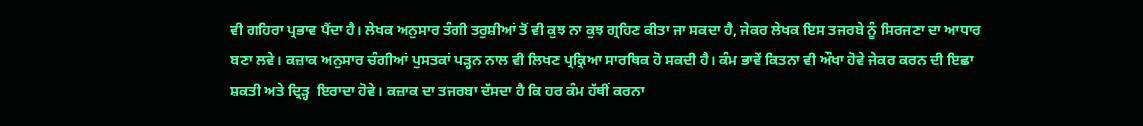ਵੀ ਗਹਿਰਾ ਪ੍ਰਭਾਵ ਪੈਂਦਾ ਹੈ। ਲੇਖਕ ਅਨੁਸਾਰ ਤੰਗੀ ਤਰੁਸ਼ੀਆਂ ਤੋਂ ਵੀ ਕੁਝ ਨਾ ਕੁਝ ਗ੍ਰਹਿਣ ਕੀਤਾ ਜਾ ਸਕਦਾ ਹੈ, ਜੇਕਰ ਲੇਖਕ ਇਸ ਤਜਰਬੇ ਨੂੰ ਸਿਰਜਣਾ ਦਾ ਆਧਾਰ ਬਣਾ ਲਵੇ। ਕਜ਼ਾਕ ਅਨੁਸਾਰ ਚੰਗੀਆਂ ਪੁਸਤਕਾਂ ਪੜ੍ਹਨ ਨਾਲ ਵੀ ਲਿਖਣ ਪ੍ਰਕ੍ਰਿਆ ਸਾਰਥਿਕ ਹੋ ਸਕਦੀ ਹੈ। ਕੰਮ ਭਾਵੇਂ ਕਿਤਨਾ ਵੀ ਔਖਾ ਹੋਵੇ ਜੇਕਰ ਕਰਨ ਦੀ ਇਛਾ ਸ਼ਕਤੀ ਅਤੇ ਦ੍ਰਿੜ੍ਹ  ਇਰਾਦਾ ਹੋਵੇ। ਕਜ਼ਾਕ ਦਾ ਤਜਰਬਾ ਦੱਸਦਾ ਹੈ ਕਿ ਹਰ ਕੰਮ ਹੱਥੀਂ ਕਰਨਾ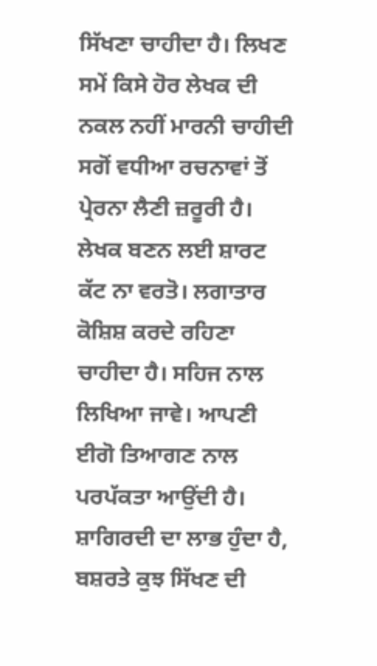ਸਿੱਖਣਾ ਚਾਹੀਦਾ ਹੈ। ਲਿਖਣ ਸਮੇਂ ਕਿਸੇ ਹੋਰ ਲੇਖਕ ਦੀ ਨਕਲ ਨਹੀਂ ਮਾਰਨੀ ਚਾਹੀਦੀ ਸਗੋਂ ਵਧੀਆ ਰਚਨਾਵਾਂ ਤੋਂ ਪ੍ਰੇਰਨਾ ਲੈਣੀ ਜ਼ਰੂਰੀ ਹੈ। ਲੇਖਕ ਬਣਨ ਲਈ ਸ਼ਾਰਟ ਕੱਟ ਨਾ ਵਰਤੋ। ਲਗਾਤਾਰ ਕੋਸ਼ਿਸ਼ ਕਰਦੇ ਰਹਿਣਾ ਚਾਹੀਦਾ ਹੈ। ਸਹਿਜ ਨਾਲ ਲਿਖਿਆ ਜਾਵੇ। ਆਪਣੀ ਈਗੋ ਤਿਆਗਣ ਨਾਲ ਪਰਪੱਕਤਾ ਆਉਂਦੀ ਹੈ। ਸ਼ਾਗਿਰਦੀ ਦਾ ਲਾਭ ਹੁੰਦਾ ਹੈ, ਬਸ਼ਰਤੇ ਕੁਝ ਸਿੱਖਣ ਦੀ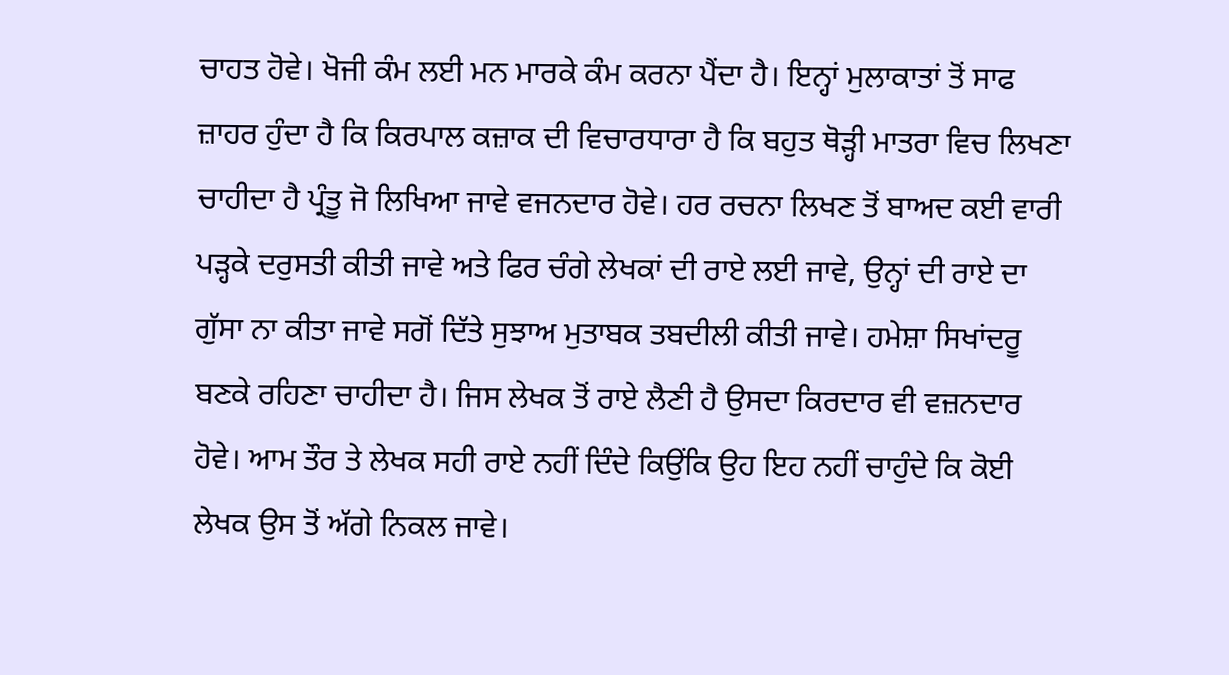ਚਾਹਤ ਹੋਵੇ। ਖੋਜੀ ਕੰਮ ਲਈ ਮਨ ਮਾਰਕੇ ਕੰਮ ਕਰਨਾ ਪੈਂਦਾ ਹੈ। ਇਨ੍ਹਾਂ ਮੁਲਾਕਾਤਾਂ ਤੋਂ ਸਾਫ ਜ਼ਾਹਰ ਹੁੰਦਾ ਹੈ ਕਿ ਕਿਰਪਾਲ ਕਜ਼ਾਕ ਦੀ ਵਿਚਾਰਧਾਰਾ ਹੈ ਕਿ ਬਹੁਤ ਥੋੜ੍ਹੀ ਮਾਤਰਾ ਵਿਚ ਲਿਖਣਾ ਚਾਹੀਦਾ ਹੈ ਪ੍ਰੰਤੂ ਜੋ ਲਿਖਿਆ ਜਾਵੇ ਵਜਨਦਾਰ ਹੋਵੇ। ਹਰ ਰਚਨਾ ਲਿਖਣ ਤੋਂ ਬਾਅਦ ਕਈ ਵਾਰੀ ਪੜ੍ਹਕੇ ਦਰੁਸਤੀ ਕੀਤੀ ਜਾਵੇ ਅਤੇ ਫਿਰ ਚੰਗੇ ਲੇਖਕਾਂ ਦੀ ਰਾਏ ਲਈ ਜਾਵੇ, ਉਨ੍ਹਾਂ ਦੀ ਰਾਏ ਦਾ ਗੁੱਸਾ ਨਾ ਕੀਤਾ ਜਾਵੇ ਸਗੋਂ ਦਿੱਤੇ ਸੁਝਾਅ ਮੁਤਾਬਕ ਤਬਦੀਲੀ ਕੀਤੀ ਜਾਵੇ। ਹਮੇਸ਼ਾ ਸਿਖਾਂਦਰੂ ਬਣਕੇ ਰਹਿਣਾ ਚਾਹੀਦਾ ਹੈ। ਜਿਸ ਲੇਖਕ ਤੋਂ ਰਾਏ ਲੈਣੀ ਹੈ ਉਸਦਾ ਕਿਰਦਾਰ ਵੀ ਵਜ਼ਨਦਾਰ ਹੋਵੇ। ਆਮ ਤੌਰ ਤੇ ਲੇਖਕ ਸਹੀ ਰਾਏ ਨਹੀਂ ਦਿੰਦੇ ਕਿਉਂਕਿ ਉਹ ਇਹ ਨਹੀਂ ਚਾਹੁੰਦੇ ਕਿ ਕੋਈ ਲੇਖਕ ਉਸ ਤੋਂ ਅੱਗੇ ਨਿਕਲ ਜਾਵੇ।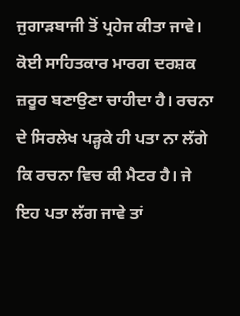ਜੁਗਾੜਬਾਜੀ ਤੋਂ ਪ੍ਰਹੇਜ ਕੀਤਾ ਜਾਵੇ। ਕੋਈ ਸਾਹਿਤਕਾਰ ਮਾਰਗ ਦਰਸ਼ਕ ਜ਼ਰੂਰ ਬਣਾਉਣਾ ਚਾਹੀਦਾ ਹੈ। ਰਚਨਾ ਦੇ ਸਿਰਲੇਖ ਪੜ੍ਹਕੇ ਹੀ ਪਤਾ ਨਾ ਲੱਗੇ ਕਿ ਰਚਨਾ ਵਿਚ ਕੀ ਮੈਟਰ ਹੈ। ਜੇ  ਇਹ ਪਤਾ ਲੱਗ ਜਾਵੇ ਤਾਂ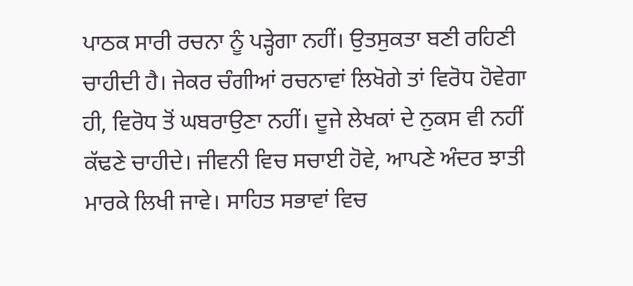ਪਾਠਕ ਸਾਰੀ ਰਚਨਾ ਨੂੰ ਪੜ੍ਹੇਗਾ ਨਹੀਂ। ਉਤਸੁਕਤਾ ਬਣੀ ਰਹਿਣੀ ਚਾਹੀਦੀ ਹੈ। ਜੇਕਰ ਚੰਗੀਆਂ ਰਚਨਾਵਾਂ ਲਿਖੋਗੇ ਤਾਂ ਵਿਰੋਧ ਹੋਵੇਗਾ ਹੀ, ਵਿਰੋਧ ਤੋਂ ਘਬਰਾਉਣਾ ਨਹੀਂ। ਦੂਜੇ ਲੇਖਕਾਂ ਦੇ ਨੁਕਸ ਵੀ ਨਹੀਂ ਕੱਢਣੇ ਚਾਹੀਦੇ। ਜੀਵਨੀ ਵਿਚ ਸਚਾਈ ਹੋਵੇ, ਆਪਣੇ ਅੰਦਰ ਝਾਤੀ ਮਾਰਕੇ ਲਿਖੀ ਜਾਵੇ। ਸਾਹਿਤ ਸਭਾਵਾਂ ਵਿਚ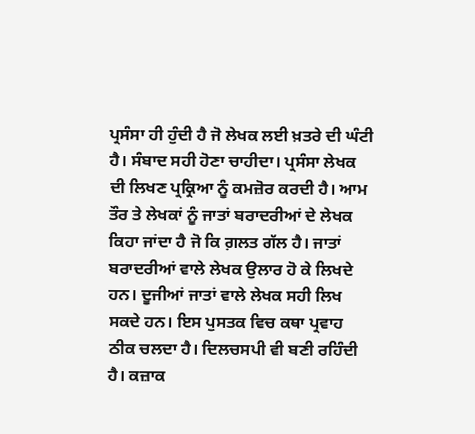ਪ੍ਰਸੰਸਾ ਹੀ ਹੁੰਦੀ ਹੈ ਜੋ ਲੇਖਕ ਲਈ ਖ਼ਤਰੇ ਦੀ ਘੰਟੀ ਹੈ। ਸੰਬਾਦ ਸਹੀ ਹੋਣਾ ਚਾਹੀਦਾ। ਪ੍ਰਸੰਸਾ ਲੇਖਕ ਦੀ ਲਿਖਣ ਪ੍ਰਕ੍ਰਿਆ ਨੂੰ ਕਮਜ਼ੋਰ ਕਰਦੀ ਹੈ। ਆਮ ਤੌਰ ਤੇ ਲੇਖਕਾਂ ਨੂੰ ਜਾਤਾਂ ਬਰਾਦਰੀਆਂ ਦੇ ਲੇਖਕ ਕਿਹਾ ਜਾਂਦਾ ਹੈ ਜੋ ਕਿ ਗ਼ਲਤ ਗੱਲ ਹੈ। ਜਾਤਾਂ ਬਰਾਦਰੀਆਂ ਵਾਲੇ ਲੇਖਕ ਉਲਾਰ ਹੋ ਕੇ ਲਿਖਦੇ ਹਨ। ਦੂਜੀਆਂ ਜਾਤਾਂ ਵਾਲੇ ਲੇਖਕ ਸਹੀ ਲਿਖ ਸਕਦੇ ਹਨ। ਇਸ ਪੁਸਤਕ ਵਿਚ ਕਥਾ ਪ੍ਰਵਾਹ ਠੀਕ ਚਲਦਾ ਹੈ। ਦਿਲਚਸਪੀ ਵੀ ਬਣੀ ਰਹਿੰਦੀ ਹੈ। ਕਜ਼ਾਕ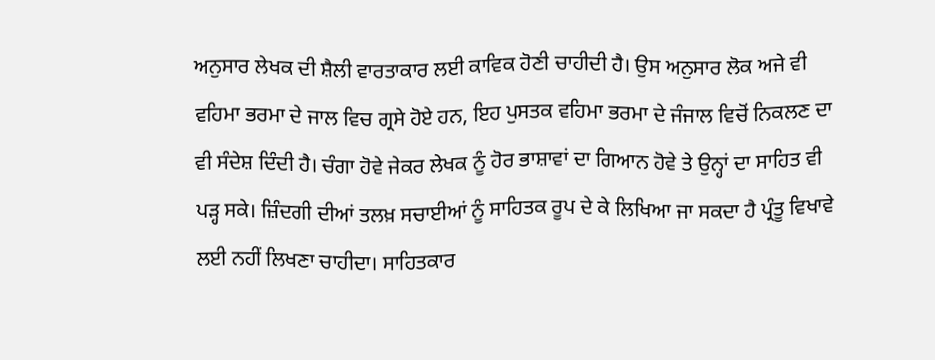ਅਨੁਸਾਰ ਲੇਖਕ ਦੀ ਸ਼ੈਲੀ ਵਾਰਤਾਕਾਰ ਲਈ ਕਾਵਿਕ ਹੋਣੀ ਚਾਹੀਦੀ ਹੈ। ਉਸ ਅਨੁਸਾਰ ਲੋਕ ਅਜੇ ਵੀ ਵਹਿਮਾ ਭਰਮਾ ਦੇ ਜਾਲ ਵਿਚ ਗ੍ਰਸੇ ਹੋਏ ਹਨ, ਇਹ ਪੁਸਤਕ ਵਹਿਮਾ ਭਰਮਾ ਦੇ ਜੰਜਾਲ ਵਿਚੋਂ ਨਿਕਲਣ ਦਾ ਵੀ ਸੰਦੇਸ਼ ਦਿੰਦੀ ਹੈ। ਚੰਗਾ ਹੋਵੇ ਜੇਕਰ ਲੇਖਕ ਨੂੰ ਹੋਰ ਭਾਸ਼ਾਵਾਂ ਦਾ ਗਿਆਨ ਹੋਵੇ ਤੇ ਉਨ੍ਹਾਂ ਦਾ ਸਾਹਿਤ ਵੀ ਪੜ੍ਹ ਸਕੇ। ਜ਼ਿੰਦਗੀ ਦੀਆਂ ਤਲਖ਼ ਸਚਾਈਆਂ ਨੂੰ ਸਾਹਿਤਕ ਰੂਪ ਦੇ ਕੇ ਲਿਖਿਆ ਜਾ ਸਕਦਾ ਹੈ ਪ੍ਰੰਤੂ ਵਿਖਾਵੇ ਲਈ ਨਹੀਂ ਲਿਖਣਾ ਚਾਹੀਦਾ। ਸਾਹਿਤਕਾਰ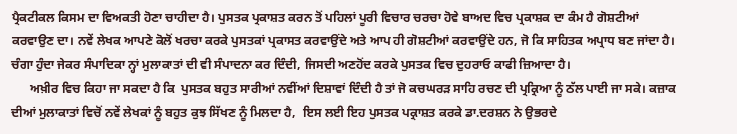ਪ੍ਰੈਕਟੀਕਲ ਕਿਸਮ ਦਾ ਵਿਅਕਤੀ ਹੋਣਾ ਚਾਹੀਦਾ ਹੈ। ਪੁਸਤਕ ਪ੍ਰਕਾਸ਼ਤ ਕਰਨ ਤੋਂ ਪਹਿਲਾਂ ਪੂਰੀ ਵਿਚਾਰ ਚਰਚਾ ਹੋਵੇ ਬਾਅਦ ਵਿਚ ਪ੍ਰਕਾਸ਼ਕ ਦਾ ਕੰਮ ਹੈ ਗੋਸ਼ਟੀਆਂ ਕਰਵਾਉਣ ਦਾ। ਨਵੇਂ ਲੇਖਕ ਆਪਣੇ ਕੋਲੋਂ ਖਰਚਾ ਕਰਕੇ ਪੁਸਤਕਾਂ ਪ੍ਰਕਾਸਤ ਕਰਵਾਉਂਦੇ ਅਤੇ ਆਪ ਹੀ ਗੋਸ਼ਟੀਆਂ ਕਰਵਾਉਂਦੇ ਹਨ, ਜੋ ਕਿ ਸਾਹਿਤਕ ਅਪ੍ਰਾਧ ਬਣ ਜਾਂਦਾ ਹੈ। ਚੰਗਾ ਹੁੰਦਾ ਜੇਕਰ ਸੰਪਾਦਿਕਾ ਨ੍ਹਾਂ ਮੁਲਾਕਾਤਾਂ ਦੀ ਵੀ ਸੰਪਾਦਨਾ ਕਰ ਦਿੰਦੀ, ਜਿਸਦੀ ਅਣਹੋਂਦ ਕਰਕੇ ਪੁਸਤਕ ਵਿਚ ਦੁਹਰਾਓ ਕਾਫੀ ਜ਼ਿਆਦਾ ਹੈ।
      ਅਖ਼ੀਰ ਵਿਚ ਕਿਹਾ ਜਾ ਸਕਦਾ ਹੈ ਕਿ  ਪੁਸਤਕ ਬਹੁਤ ਸਾਰੀਆਂ ਨਵੀਂਆਂ ਦਿਸ਼ਾਵਾਂ ਦਿੰਦੀ ਹੈ ਤਾਂ ਜੋ ਕਚਘਰੜ ਸਾਹਿ ਰਚਣ ਦੀ ਪ੍ਰਕ੍ਰਿਆ ਨੂੰ ਠੱਲ ਪਾਈ ਜਾ ਸਕੇ। ਕਜ਼ਾਕ ਦੀਆਂ ਮੁਲਾਕਾਤਾਂ ਵਿਚੋਂ ਨਵੇਂ ਲੇਖਕਾਂ ਨੂੰ ਬਹੁਤ ਕੁਝ ਸਿੱਖਣ ਨੂੰ ਮਿਲਦਾ ਹੈ,  ਇਸ ਲਈ ਇਹ ਪੁਸਤਕ ਪਕ੍ਰਾਸ਼ਤ ਕਰਕੇ ਡਾ.ਦਰਸ਼ਨ ਨੇ ਉਭਰਦੇ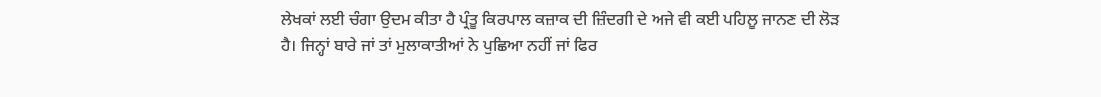ਲੇਖਕਾਂ ਲਈ ਚੰਗਾ ਉਦਮ ਕੀਤਾ ਹੈ ਪ੍ਰੰਤੂ ਕਿਰਪਾਲ ਕਜ਼ਾਕ ਦੀ ਜ਼ਿੰਦਗੀ ਦੇ ਅਜੇ ਵੀ ਕਈ ਪਹਿਲੂ ਜਾਨਣ ਦੀ ਲੋੜ ਹੈ। ਜਿਨ੍ਹਾਂ ਬਾਰੇ ਜਾਂ ਤਾਂ ਮੁਲਾਕਾਤੀਆਂ ਨੇ ਪੁਛਿਆ ਨਹੀਂ ਜਾਂ ਫਿਰ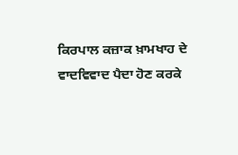ਕਿਰਪਾਲ ਕਜ਼ਾਕ ਖ਼ਾਮਖਾਹ ਦੇ ਵਾਦਵਿਵਾਦ ਪੈਦਾ ਹੋਣ ਕਰਕੇ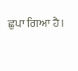ਛੁਪਾ ਗਿਆ ਹੈ।